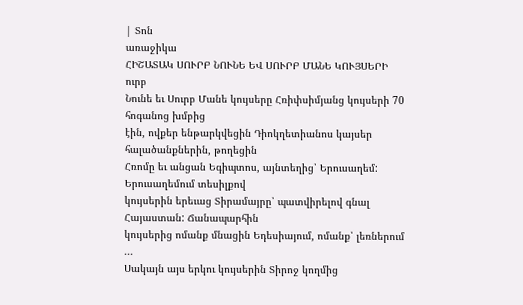| Տոն
առաջիկա
ՀԻՇԱՏԱԿ ՍՈՒՐԲ ՆՈՒՆԵ ԵՎ ՍՈՒՐԲ ՄԱՆԵ ԿՈՒՅՍԵՐԻ
ուրբ
Նունե եւ Սուրբ Մանե կույսերը Հռիփսիմյանց կույսերի 70 հոգանոց խմբից
էին, ովքեր ենթարկվեցին Դիոկղետիանոս կայսեր հալածանքներին, թողեցին
Հռոմը եւ անցան Եգիպտոս, այնտեղից՝ Երուսաղեմ: Երուսաղեմում տեսիլքով
կույսերին երեւաց Տիրամայրը՝ պատվիրելով գնալ Հայաստան: Ճանապարհին
կույսերից ոմանք մնացին Եդեսիայում, ոմանք՝ լեռներում ...
Սակայն այս երկու կույսերին Տիրոջ կողմից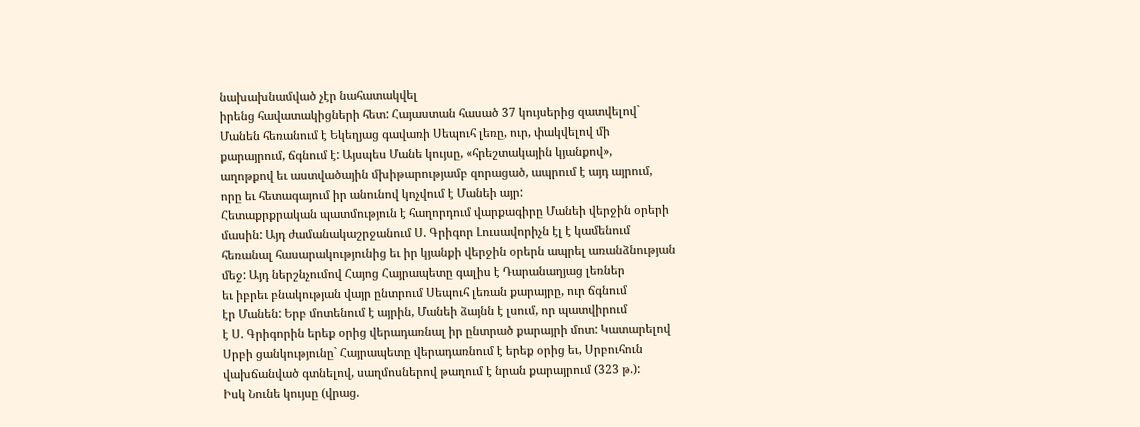նախախնամված չէր նահատակվել
իրենց հավատակիցների հետ: Հայաստան հասած 37 կույսերից զատվելով`
Մանեն հեռանում է Եկեղյաց գավառի Սեպուհ լեռը, ուր, փակվելով մի
քարայրում, ճգնում է: Այսպես Մանե կույսը, «հրեշտակային կյանքով»,
աղոթքով եւ աստվածային մխիթարությամբ զորացած, ապրում է այդ այրում,
որը եւ հետագայում իր անունով կոչվում է Մանեի այր:
Հետաքրքրական պատմություն է հաղորդում վարքագիրը Մանեի վերջին օրերի
մասին: Այդ ժամանակաշրջանում Ս. Գրիգոր Լուսավորիչն էլ է կամենում
հեռանալ հասարակությունից եւ իր կյանքի վերջին օրերն ապրել առանձնության
մեջ: Այդ ներշնչումով Հայոց Հայրապետը գալիս է Դարանաղյաց լեռներ
եւ իբրեւ բնակության վայր ընտրում Սեպուհ լեռան քարայրը, ուր ճգնում
էր Մանեն: Երբ մոտենում է այրին, Մանեի ձայնն է լսում, որ պատվիրում
է Ս. Գրիգորին երեք օրից վերադառնալ իր ընտրած քարայրի մոտ: Կատարելով
Սրբի ցանկությունը` Հայրապետը վերադառնում է երեք օրից եւ, Սրբուհուն
վախճանված գտնելով, սաղմոսներով թաղում է նրան քարայրում (323 թ.):
Իսկ Նունե կույսը (վրաց.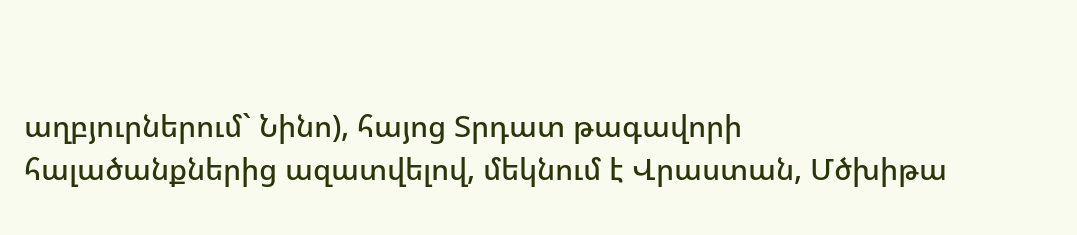աղբյուրներում` Նինո), հայոց Տրդատ թագավորի
հալածանքներից ազատվելով, մեկնում է Վրաստան, Մծխիթա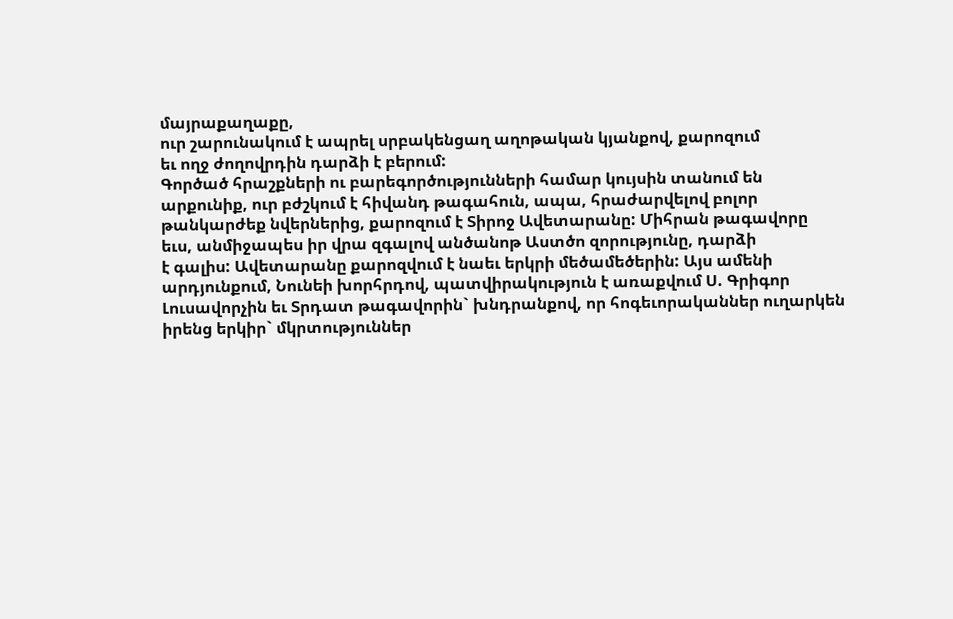մայրաքաղաքը,
ուր շարունակում է ապրել սրբակենցաղ աղոթական կյանքով, քարոզում
եւ ողջ ժողովրդին դարձի է բերում:
Գործած հրաշքների ու բարեգործությունների համար կույսին տանում են
արքունիք, ուր բժշկում է հիվանդ թագահուն, ապա, հրաժարվելով բոլոր
թանկարժեք նվերներից, քարոզում է Տիրոջ Ավետարանը: Միհրան թագավորը
եւս, անմիջապես իր վրա զգալով անծանոթ Աստծո զորությունը, դարձի
է գալիս: Ավետարանը քարոզվում է նաեւ երկրի մեծամեծերին: Այս ամենի
արդյունքում, Նունեի խորհրդով, պատվիրակություն է առաքվում Ս. Գրիգոր
Լուսավորչին եւ Տրդատ թագավորին` խնդրանքով, որ հոգեւորականներ ուղարկեն
իրենց երկիր` մկրտություններ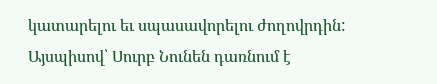կատարելու եւ սպասավորելու ժողովրդին:
Այսպիսով՝ Սուրբ Նունեն դառնում է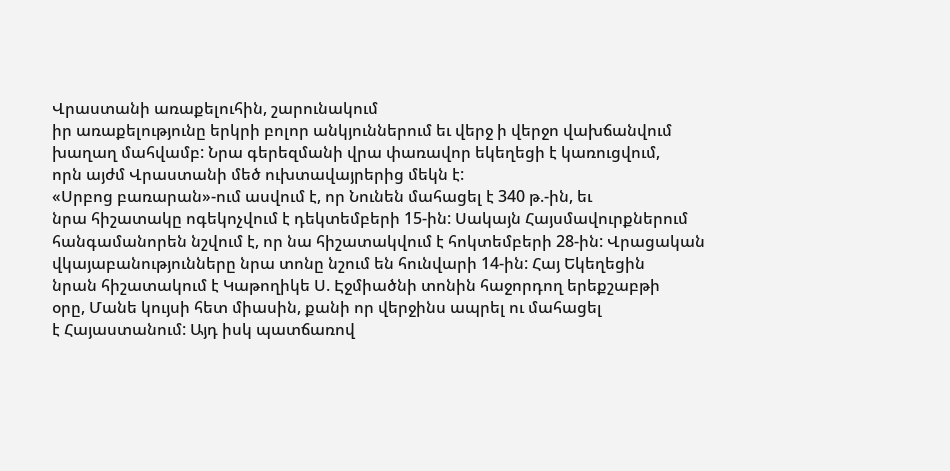Վրաստանի առաքելուհին, շարունակում
իր առաքելությունը երկրի բոլոր անկյուններում եւ վերջ ի վերջո վախճանվում
խաղաղ մահվամբ: Նրա գերեզմանի վրա փառավոր եկեղեցի է կառուցվում,
որն այժմ Վրաստանի մեծ ուխտավայրերից մեկն է:
«Սրբոց բառարան»-ում ասվում է, որ Նունեն մահացել է 340 թ.-ին, եւ
նրա հիշատակը ոգեկոչվում է դեկտեմբերի 15-ին: Սակայն Հայսմավուրքներում
հանգամանորեն նշվում է, որ նա հիշատակվում է հոկտեմբերի 28-ին: Վրացական
վկայաբանությունները նրա տոնը նշում են հունվարի 14-ին: Հայ Եկեղեցին
նրան հիշատակում է Կաթողիկե Ս. Էջմիածնի տոնին հաջորդող երեքշաբթի
օրը, Մանե կույսի հետ միասին, քանի որ վերջինս ապրել ու մահացել
է Հայաստանում: Այդ իսկ պատճառով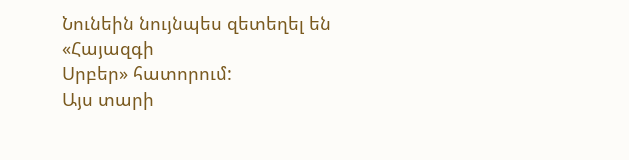Նունեին նույնպես զետեղել են «Հայազգի
Սրբեր» հատորում:
Այս տարի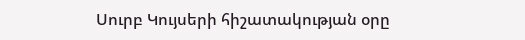Սուրբ Կույսերի հիշատակության օրը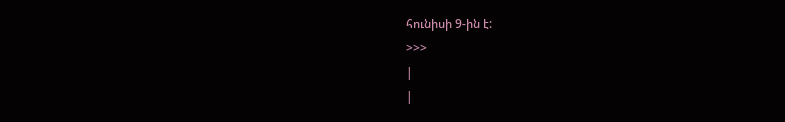հունիսի 9-ին է:
>>>
|
|